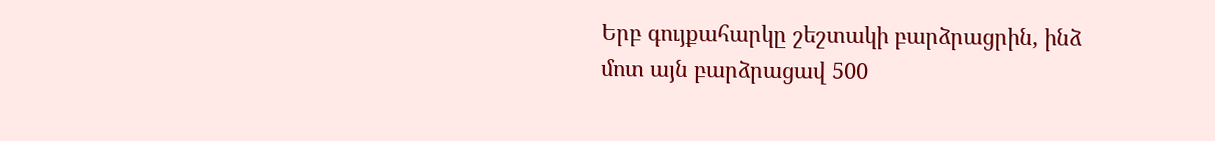Երբ գույքահարկը շեշտակի բարձրացրին, ինձ մոտ այն բարձրացավ 500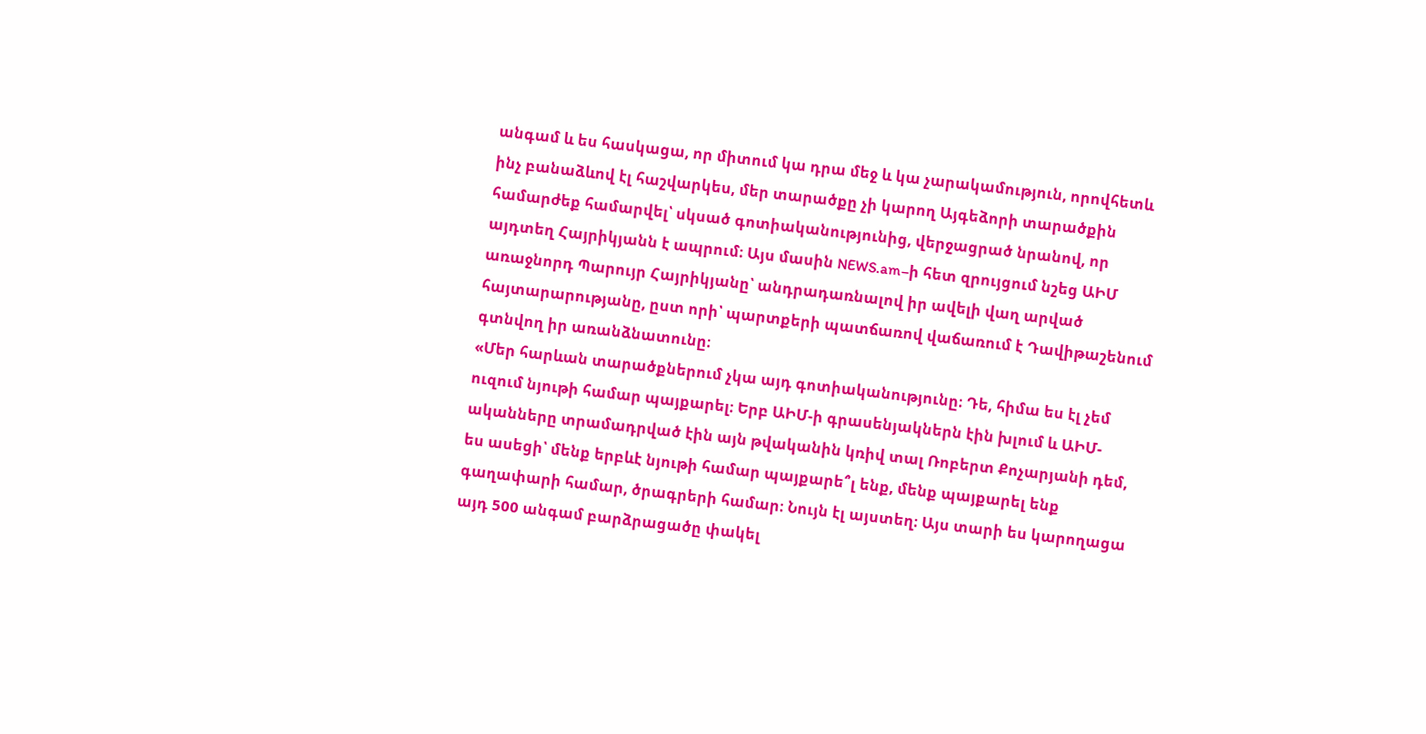անգամ և ես հասկացա, որ միտում կա դրա մեջ և կա չարակամություն, որովհետև ինչ բանաձևով էլ հաշվարկես, մեր տարածքը չի կարող Այգեձորի տարածքին համարժեք համարվել՝ սկսած գոտիականությունից, վերջացրած նրանով, որ այդտեղ Հայրիկյանն է ապրում։ Այս մասին NEWS.am–ի հետ զրույցում նշեց ԱԻՄ առաջնորդ Պարույր Հայրիկյանը՝ անդրադառնալով իր ավելի վաղ արված հայտարարությանը, ըստ որի՝ պարտքերի պատճառով վաճառում է Դավիթաշենում գտնվող իր առանձնատունը։
«Մեր հարևան տարածքներում չկա այդ գոտիականությունը։ Դե, հիմա ես էլ չեմ ուզում նյութի համար պայքարել։ Երբ ԱԻՄ-ի գրասենյակներն էին խլում և ԱԻՄ-ականները տրամադրված էին այն թվականին կռիվ տալ Ռոբերտ Քոչարյանի դեմ, ես ասեցի՝ մենք երբևէ նյութի համար պայքարե՞լ ենք, մենք պայքարել ենք գաղափարի համար, ծրագրերի համար։ Նույն էլ այստեղ։ Այս տարի ես կարողացա այդ 500 անգամ բարձրացածը փակել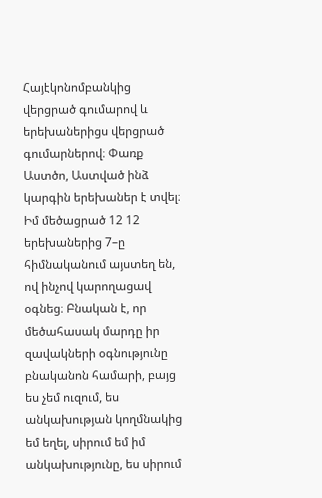Հայէկոնոմբանկից վերցրած գումարով և երեխաներիցս վերցրած գումարներով։ Փառք Աստծո, Աստված ինձ կարգին երեխաներ է տվել։ Իմ մեծացրած 12 12 երեխաներից 7–ը հիմնականում այստեղ են, ով ինչով կարողացավ օգնեց։ Բնական է, որ մեծահասակ մարդը իր զավակների օգնությունը բնականոն համարի, բայց ես չեմ ուզում, ես անկախության կողմնակից եմ եղել, սիրում եմ իմ անկախությունը, ես սիրում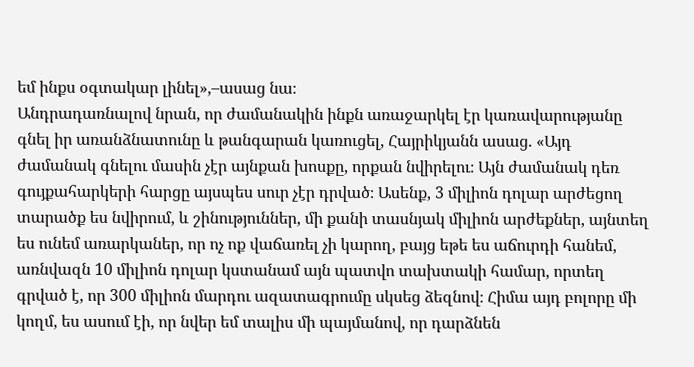եմ ինքս օգտակար լինել»,–ասաց նա։
Անդրադառնալով նրան, որ ժամանակին ինքն առաջարկել էր կառավարությանը գնել իր առանձնատունը և թանգարան կառուցել, Հայրիկյանն ասաց. «Այդ ժամանակ գնելու մասին չէր այնքան խոսքը, որքան նվիրելու։ Այն ժամանակ դեռ գույքահարկերի հարցը այսպես սուր չէր դրված։ Ասենք, 3 միլիոն դոլար արժեցող տարածք ես նվիրում, և շինություններ, մի քանի տասնյակ միլիոն արժեքներ, այնտեղ ես ունեմ առարկաներ, որ ոչ ոք վաճառել չի կարող, բայց եթե ես աճուրդի հանեմ, առնվազն 10 միլիոն դոլար կստանամ այն պատվո տախտակի համար, որտեղ գրված է, որ 300 միլիոն մարդու ազատագրումը սկսեց ձեզնով։ Հիմա այդ բոլորը մի կողմ, ես ասում էի, որ նվեր եմ տալիս մի պայմանով, որ դարձնեն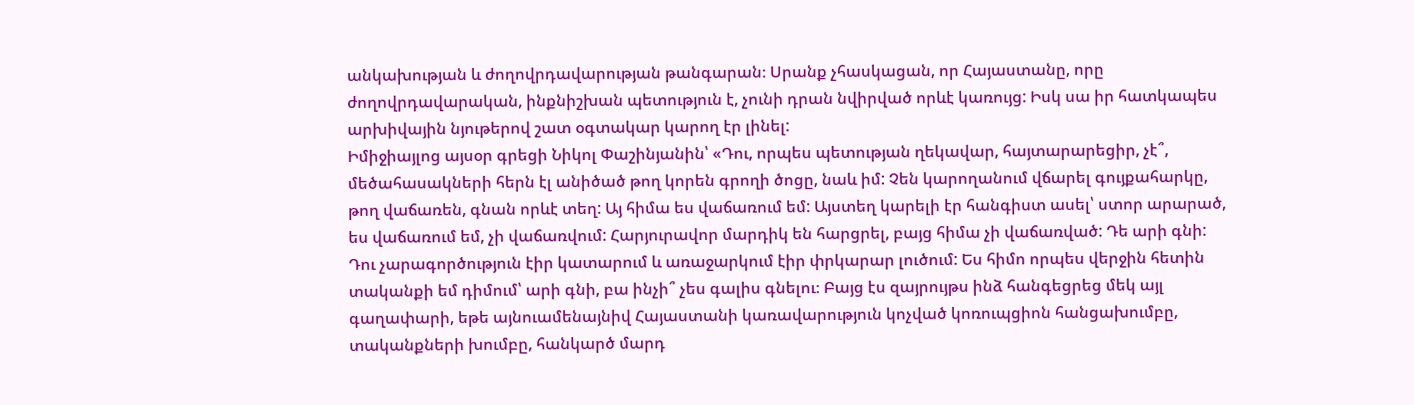անկախության և ժողովրդավարության թանգարան։ Սրանք չհասկացան, որ Հայաստանը, որը ժողովրդավարական, ինքնիշխան պետություն է, չունի դրան նվիրված որևէ կառույց: Իսկ սա իր հատկապես արխիվային նյութերով շատ օգտակար կարող էր լինել:
Իմիջիայլոց այսօր գրեցի Նիկոլ Փաշինյանին՝ «Դու, որպես պետության ղեկավար, հայտարարեցիր, չէ՞, մեծահասակների հերն էլ անիծած թող կորեն գրողի ծոցը, նաև իմ: Չեն կարողանում վճարել գույքահարկը, թող վաճառեն, գնան որևէ տեղ: Այ հիմա ես վաճառում եմ: Այստեղ կարելի էր հանգիստ ասել՝ ստոր արարած, ես վաճառում եմ, չի վաճառվում: Հարյուրավոր մարդիկ են հարցրել, բայց հիմա չի վաճառված: Դե արի գնի: Դու չարագործություն էիր կատարում և առաջարկում էիր փրկարար լուծում: Ես հիմո որպես վերջին հետին տականքի եմ դիմում՝ արի գնի, բա ինչի՞ չես գալիս գնելու։ Բայց էս զայրույթս ինձ հանգեցրեց մեկ այլ գաղափարի, եթե այնուամենայնիվ Հայաստանի կառավարություն կոչված կոռուպցիոն հանցախումբը, տականքների խումբը, հանկարծ մարդ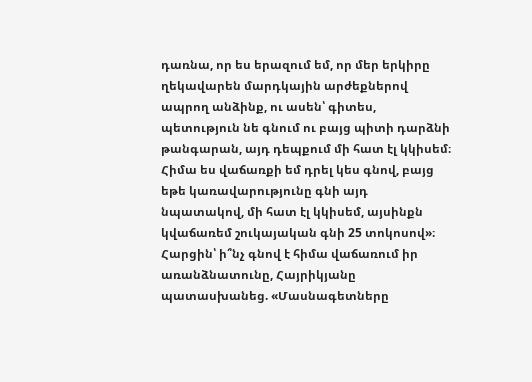դառնա, որ ես երազում եմ, որ մեր երկիրը ղեկավարեն մարդկային արժեքներով ապրող անձինք, ու ասեն՝ գիտես, պետություն նե գնում ու բայց պիտի դարձնի թանգարան, այդ դեպքում մի հատ էլ կկիսեմ։ Հիմա ես վաճառքի եմ դրել կես գնով, բայց եթե կառավարությունը գնի այդ նպատակով, մի հատ էլ կկիսեմ, այսինքն կվաճառեմ շուկայական գնի 25 տոկոսով»։
Հարցին՝ ի՞նչ գնով է հիմա վաճառում իր առանձնատունը, Հայրիկյանը պատասխանեց. «Մասնագետները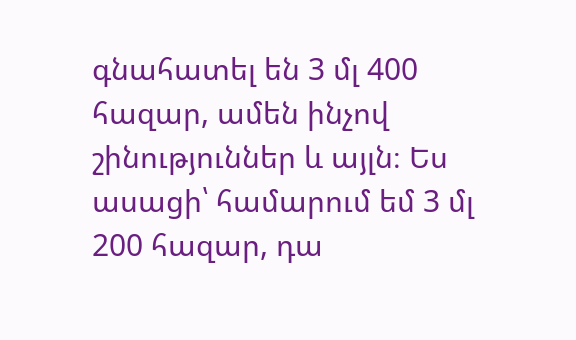գնահատել են 3 մլ 400 հազար, ամեն ինչով շինություններ և այլն։ Ես ասացի՝ համարում եմ 3 մլ 200 հազար, դա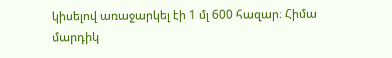կիսելով առաջարկել էի 1 մլ 600 հազար։ Հիմա մարդիկ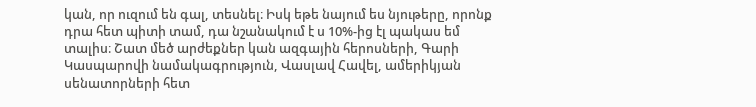կան, որ ուզում են գալ, տեսնել։ Իսկ եթե նայում ես նյութերը, որոնք դրա հետ պիտի տամ, դա նշանակում է ս 10%-ից էլ պակաս եմ տալիս։ Շատ մեծ արժեքներ կան ազգային հերոսների, Գարի Կասպարովի նամակագրություն, Վասլավ Հավել, ամերիկյան սենատորների հետ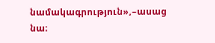նամակագրություն»,–ասաց նա։